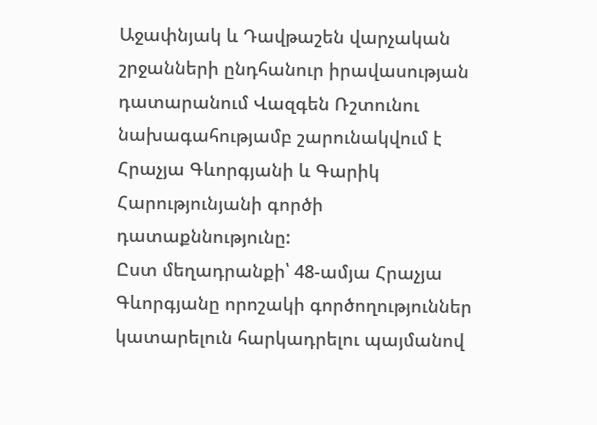Աջափնյակ և Դավթաշեն վարչական շրջանների ընդհանուր իրավասության դատարանում Վազգեն Ռշտունու նախագահությամբ շարունակվում է Հրաչյա Գևորգյանի և Գարիկ Հարությունյանի գործի դատաքննությունը:
Ըստ մեղադրանքի՝ 48-ամյա Հրաչյա Գևորգյանը որոշակի գործողություններ կատարելուն հարկադրելու պայմանով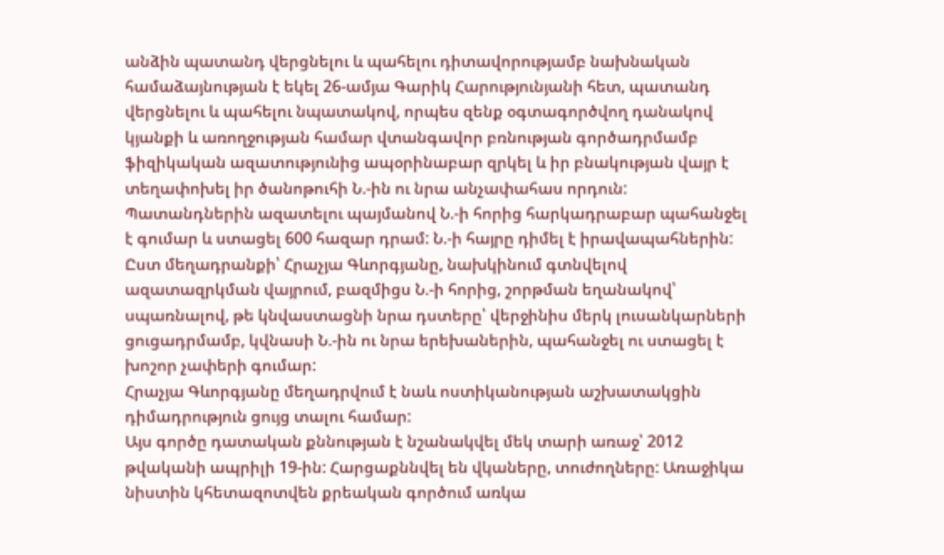անձին պատանդ վերցնելու և պահելու դիտավորությամբ նախնական համաձայնության է եկել 26-ամյա Գարիկ Հարությունյանի հետ, պատանդ վերցնելու և պահելու նպատակով, որպես զենք օգտագործվող դանակով կյանքի և առողջության համար վտանգավոր բռնության գործադրմամբ ֆիզիկական ազատությունից ապօրինաբար զրկել և իր բնակության վայր է տեղափոխել իր ծանոթուհի Ն.-ին ու նրա անչափահաս որդուն:
Պատանդներին ազատելու պայմանով Ն.-ի հորից հարկադրաբար պահանջել է գումար և ստացել 600 հազար դրամ: Ն.-ի հայրը դիմել է իրավապահներին:
Ըստ մեղադրանքի՝ Հրաչյա Գևորգյանը, նախկինում գտնվելով ազատազրկման վայրում, բազմիցս Ն.-ի հորից, շորթման եղանակով՝ սպառնալով, թե կնվաստացնի նրա դստերը՝ վերջինիս մերկ լուսանկարների ցուցադրմամբ, կվնասի Ն.-ին ու նրա երեխաներին, պահանջել ու ստացել է խոշոր չափերի գումար:
Հրաչյա Գևորգյանը մեղադրվում է նաև ոստիկանության աշխատակցին դիմադրություն ցույց տալու համար:
Այս գործը դատական քննության է նշանակվել մեկ տարի առաջ՝ 2012 թվականի ապրիլի 19-ին: Հարցաքննվել են վկաները, տուժողները: Առաջիկա նիստին կհետազոտվեն քրեական գործում առկա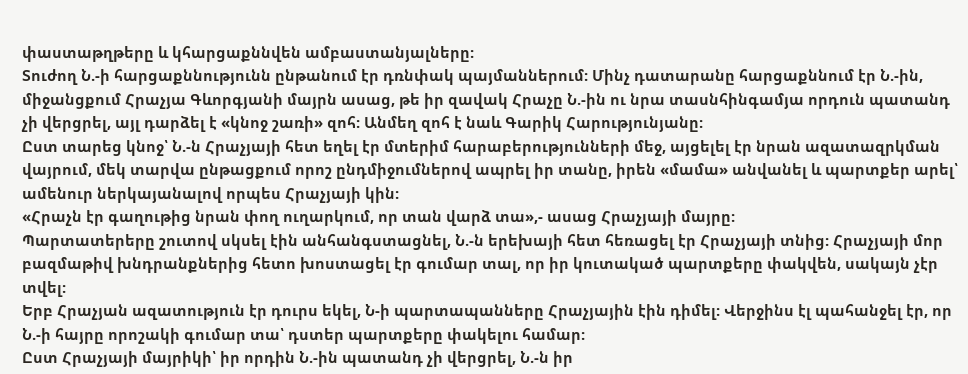փաստաթղթերը և կհարցաքննվեն ամբաստանյալները:
Տուժող Ն.-ի հարցաքննությունն ընթանում էր դռնփակ պայմաններում: Մինչ դատարանը հարցաքննում էր Ն.-ին, միջանցքում Հրաչյա Գևորգյանի մայրն ասաց, թե իր զավակ Հրաչը Ն.-ին ու նրա տասնհինգամյա որդուն պատանդ չի վերցրել, այլ դարձել է «կնոջ շառի» զոհ: Անմեղ զոհ է նաև Գարիկ Հարությունյանը:
Ըստ տարեց կնոջ՝ Ն.-ն Հրաչյայի հետ եղել էր մտերիմ հարաբերությունների մեջ, այցելել էր նրան ազատազրկման վայրում, մեկ տարվա ընթացքում որոշ ընդմիջումներով ապրել իր տանը, իրեն «մամա» անվանել և պարտքեր արել՝ ամենուր ներկայանալով որպես Հրաչյայի կին:
«Հրաչն էր գաղութից նրան փող ուղարկում, որ տան վարձ տա»,- ասաց Հրաչյայի մայրը:
Պարտատերերը շուտով սկսել էին անհանգստացնել, Ն.-ն երեխայի հետ հեռացել էր Հրաչյայի տնից: Հրաչյայի մոր բազմաթիվ խնդրանքներից հետո խոստացել էր գումար տալ, որ իր կուտակած պարտքերը փակվեն, սակայն չէր տվել:
Երբ Հրաչյան ազատություն էր դուրս եկել, Ն-ի պարտապանները Հրաչյային էին դիմել: Վերջինս էլ պահանջել էր, որ Ն.-ի հայրը որոշակի գումար տա՝ դստեր պարտքերը փակելու համար:
Ըստ Հրաչյայի մայրիկի՝ իր որդին Ն.-ին պատանդ չի վերցրել, Ն.-ն իր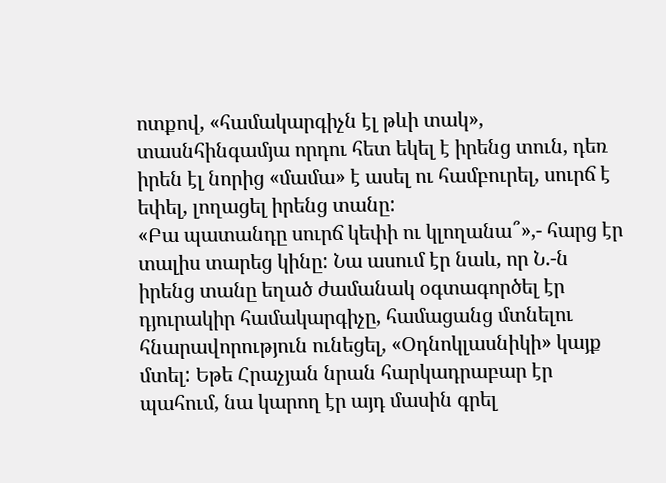ոտքով, «համակարգիչն էլ թևի տակ», տասնհինգամյա որդու հետ եկել է իրենց տուն, դեռ իրեն էլ նորից «մամա» է ասել ու համբուրել, սուրճ է եփել, լողացել իրենց տանը:
«Բա պատանդը սուրճ կեփի ու կլողանա՞»,- հարց էր տալիս տարեց կինը: Նա ասում էր նաև, որ Ն.-ն իրենց տանը եղած ժամանակ օգտագործել էր դյուրակիր համակարգիչը, համացանց մտնելու հնարավորություն ունեցել, «Օդնոկլասնիկի» կայք մտել: Եթե Հրաչյան նրան հարկադրաբար էր պահում, նա կարող էր այդ մասին գրել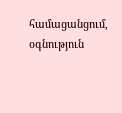համացանցում, օգնություն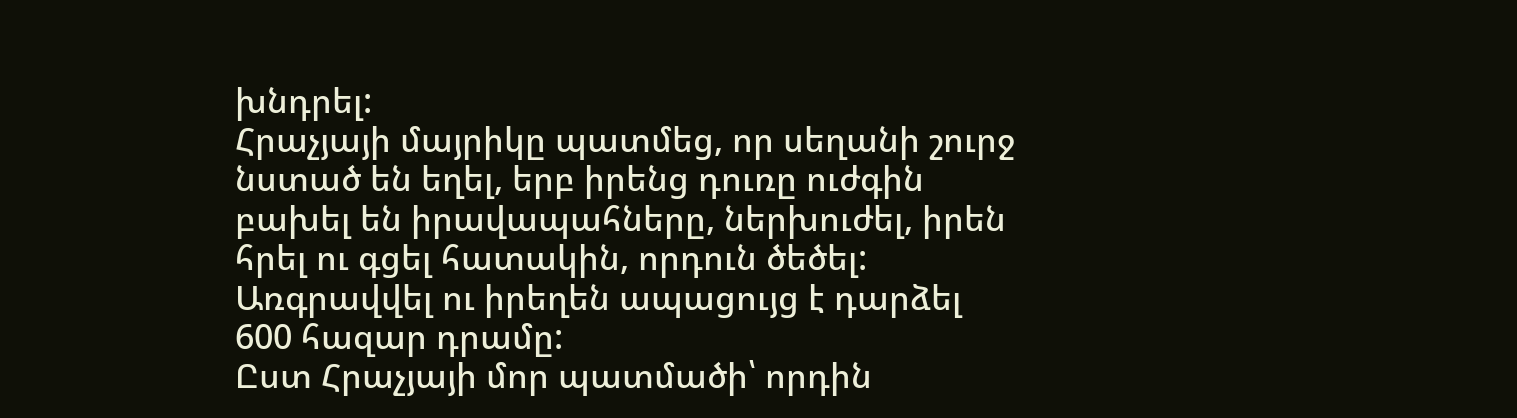խնդրել:
Հրաչյայի մայրիկը պատմեց, որ սեղանի շուրջ նստած են եղել, երբ իրենց դուռը ուժգին բախել են իրավապահները, ներխուժել, իրեն հրել ու գցել հատակին, որդուն ծեծել:
Առգրավվել ու իրեղեն ապացույց է դարձել 600 հազար դրամը:
Ըստ Հրաչյայի մոր պատմածի՝ որդին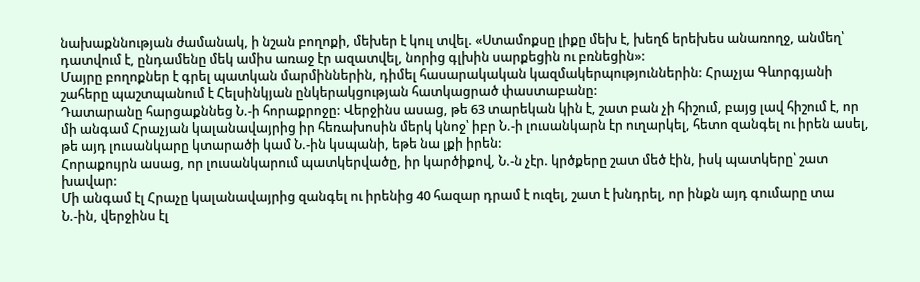նախաքննության ժամանակ, ի նշան բողոքի, մեխեր է կուլ տվել. «Ստամոքսը լիքը մեխ է, խեղճ երեխես անառողջ, անմեղ՝ դատվում է, ընդամենը մեկ ամիս առաջ էր ազատվել, նորից գլխին սարքեցին ու բռնեցին»:
Մայրը բողոքներ է գրել պատկան մարմիններին, դիմել հասարակական կազմակերպություններին: Հրաչյա Գևորգյանի շահերը պաշտպանում է Հելսինկյան ընկերակցության հատկացրած փաստաբանը:
Դատարանը հարցաքննեց Ն.-ի հորաքրոջը: Վերջինս ասաց, թե 63 տարեկան կին է, շատ բան չի հիշում, բայց լավ հիշում է, որ մի անգամ Հրաչյան կալանավայրից իր հեռախոսին մերկ կնոջ՝ իբր Ն.-ի լուսանկարն էր ուղարկել, հետո զանգել ու իրեն ասել, թե այդ լուսանկարը կտարածի կամ Ն.-ին կսպանի, եթե նա լքի իրեն:
Հորաքույրն ասաց, որ լուսանկարում պատկերվածը, իր կարծիքով, Ն.-ն չէր. կրծքերը շատ մեծ էին, իսկ պատկերը՝ շատ խավար:
Մի անգամ էլ Հրաչը կալանավայրից զանգել ու իրենից 40 հազար դրամ է ուզել, շատ է խնդրել, որ ինքն այդ գումարը տա Ն.-ին, վերջինս էլ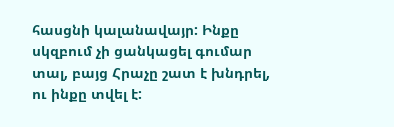հասցնի կալանավայր: Ինքը սկզբում չի ցանկացել գումար տալ, բայց Հրաչը շատ է խնդրել, ու ինքը տվել է: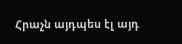Հրաչն այդպես էլ այդ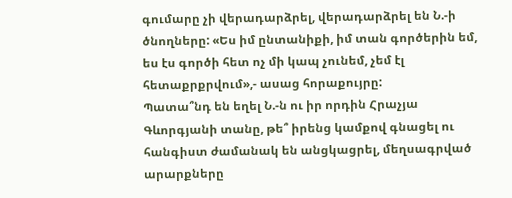գումարը չի վերադարձրել, վերադարձրել են Ն.-ի ծնողները: «Ես իմ ընտանիքի, իմ տան գործերին եմ, ես էս գործի հետ ոչ մի կապ չունեմ, չեմ էլ հետաքրքրվում»,- ասաց հորաքույրը:
Պատա՞նդ են եղել Ն.-ն ու իր որդին Հրաչյա Գևորգյանի տանը, թե՞ իրենց կամքով գնացել ու հանգիստ ժամանակ են անցկացրել, մեղսագրված արարքները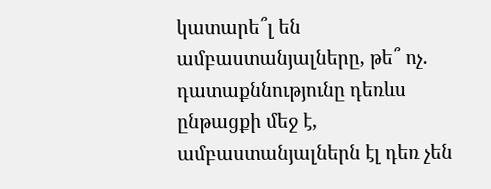կատարե՞լ են ամբաստանյալները, թե՞ ոչ. դատաքննությունը դեռևս ընթացքի մեջ է, ամբաստանյալներն էլ դեռ չեն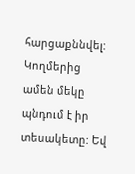հարցաքննվել:
Կողմերից ամեն մեկը պնդում է իր տեսակետը: Եվ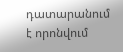դատարանում է որոնվում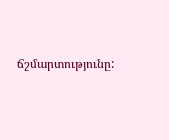ճշմարտությունը: